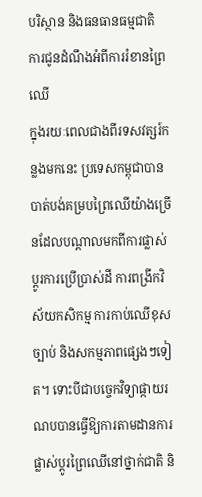បរិស្ថាន និងធនធានធម្មជាតិ
ការជូនដំណឹងអំពីការរំខានព្រៃឈើ
ក្នុងរយៈពេលជាងពីរទសវត្សរ៍កន្លងមកនេះ ប្រទេសកម្ពុជាបានបាត់បង់គម្របព្រៃឈើយ៉ាងច្រើនដែលបណ្តាលមកពីការផ្លាស់ប្តូរការប្រើប្រាស់ដី ការពង្រីកវិស័យកសិកម្ម ការកាប់ឈើខុសច្បាប់ និងសកម្មភាពផ្សេងៗទៀត។ ទោះបីជាបច្ចេកវិទ្យាផ្កាយរណបបានធ្វើឱ្យការតាមដានការផ្លាស់ប្តូរព្រៃឈើនៅថ្នាក់ជាតិ និ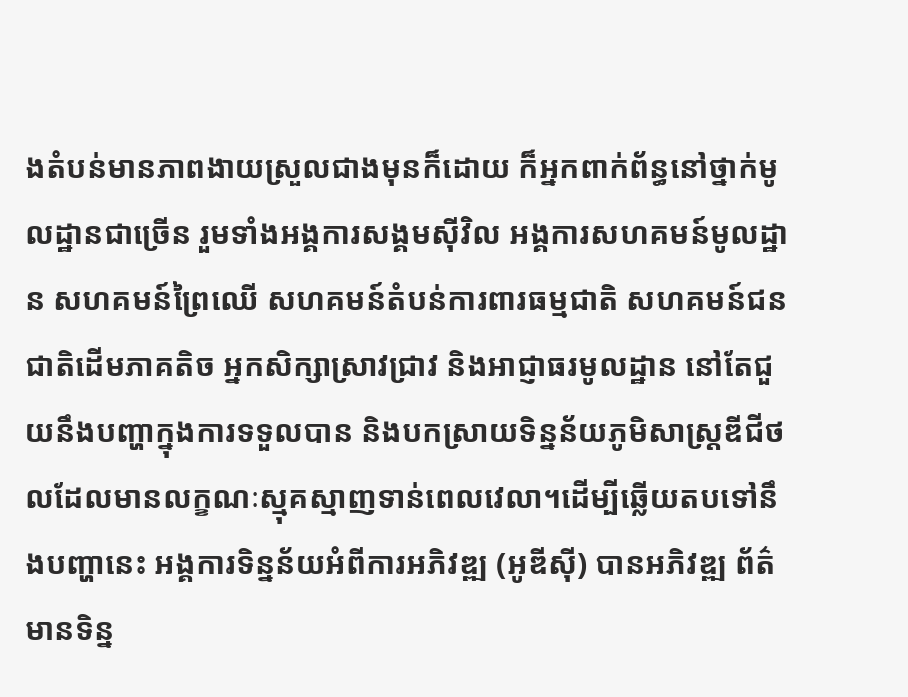ងតំបន់មានភាពងាយស្រួលជាងមុនក៏ដោយ ក៏អ្នកពាក់ព័ន្ធនៅថ្នាក់មូលដ្ឋានជាច្រើន រួមទាំងអង្គការសង្គមស៊ីវិល អង្គការសហគមន៍មូលដ្ឋាន សហគមន៍ព្រៃឈើ សហគមន៍តំបន់ការពារធម្មជាតិ សហគមន៍ជនជាតិដើមភាគតិច អ្នកសិក្សាស្រាវជ្រាវ និងអាជ្ញាធរមូលដ្ឋាន នៅតែជួយនឹងបញ្ហាក្នុងការទទួលបាន និងបកស្រាយទិន្នន័យភូមិសាស្ត្រឌីជីថលដែលមានលក្ខណៈស្មុគស្មាញទាន់ពេលវេលា។ដើម្បីឆ្លើយតបទៅនឹងបញ្ហានេះ អង្គការទិន្នន័យអំពីការអភិវឌ្ឍ (អូឌីស៊ី) បានអភិវឌ្ឍ ព័ត៌មានទិន្ន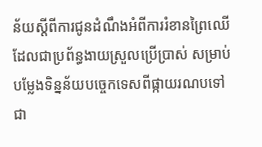ន័យស្តីពីការជូនដំណឹងអំពីការរំខានព្រៃឈើ ដែលជាប្រព័ន្ធងាយស្រួលប្រើប្រាស់ សម្រាប់បម្លែងទិន្នន័យបច្ចេកទេសពីផ្កាយរណបទៅជា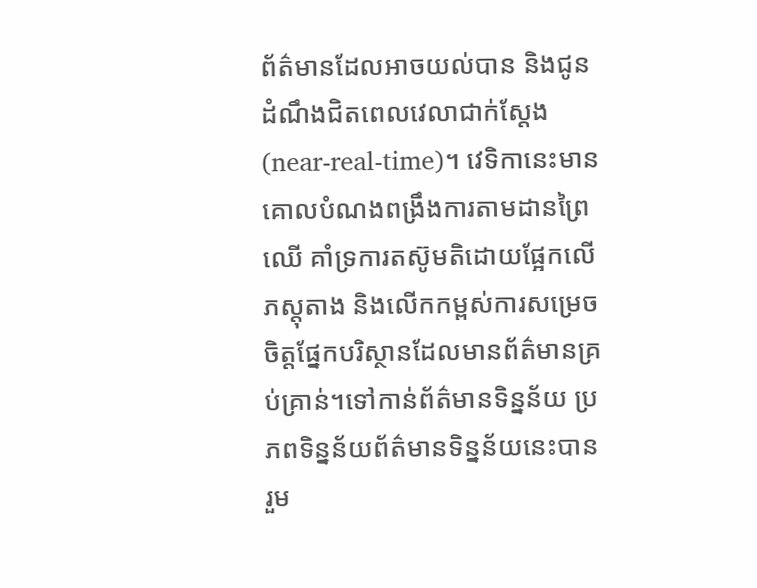ព័ត៌មានដែលអាចយល់បាន និងជូនដំណឹងជិតពេលវេលាជាក់ស្តែង (near-real-time)។ វេទិកានេះមានគោលបំណងពង្រឹងការតាមដានព្រៃឈើ គាំទ្រការតស៊ូមតិដោយផ្អែកលើភស្តុតាង និងលើកកម្ពស់ការសម្រេចចិត្តផ្នែកបរិស្ថានដែលមានព័ត៌មានគ្រប់គ្រាន់។ទៅកាន់ព័ត៌មានទិន្នន័យ ប្រភពទិន្នន័យព័ត៌មានទិន្នន័យនេះបានរួម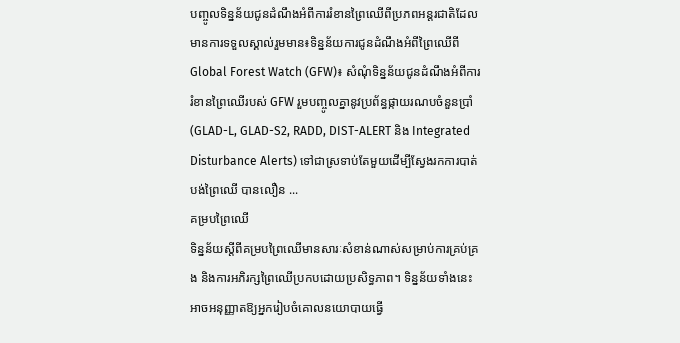បញ្ចូលទិន្នន័យជូនដំណឹងអំពីការរំខានព្រៃឈើពីប្រភពអន្តរជាតិដែលមានការទទួលស្គាល់រួមមាន៖ទិន្នន័យការជូនដំណឹងអំពីព្រៃឈើពី Global Forest Watch (GFW)៖ សំណុំទិន្នន័យជូនដំណឹងអំពីការរំខានព្រៃឈើរបស់ GFW រួមបញ្ចូលគ្នានូវប្រព័ន្ធផ្កាយរណបចំនួនប្រាំ (GLAD-L, GLAD-S2, RADD, DIST-ALERT និង Integrated Disturbance Alerts) ទៅជាស្រទាប់តែមួយដើម្បីស្វែងរកការបាត់បង់ព្រៃឈើ បានលឿន ...
គម្របព្រៃឈើ
ទិន្នន័យស្តីពីគម្របព្រៃឈើមានសារៈសំខាន់ណាស់សម្រាប់ការគ្រប់គ្រង និងការអភិរក្សព្រៃឈើប្រកបដោយប្រសិទ្ធភាព។ ទិន្នន័យទាំងនេះអាចអនុញ្ញាតឱ្យអ្នករៀបចំគោលនយោបាយធ្វើ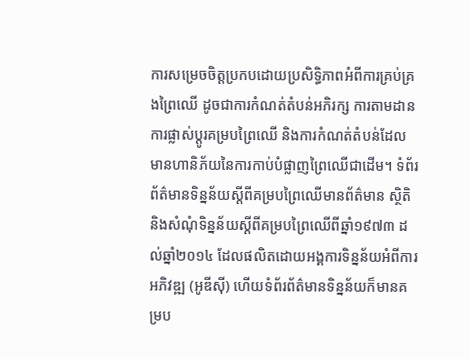ការសម្រេចចិត្តប្រកបដោយប្រសិទ្ធិភាពអំពីការគ្រប់គ្រងព្រៃឈើ ដូចជាការកំណត់តំបន់អភិរក្ស ការតាមដានការផ្លាស់ប្តូរគម្របព្រៃឈើ និងការកំណត់តំបន់ដែលមានហានិភ័យនៃការកាប់បំផ្លាញព្រៃឈើជាដើម។ ទំព័រព័ត៌មានទិន្នន័យស្តីពីគម្របព្រៃឈើមានព័ត៌មាន ស្ថិតិ និងសំណុំទិន្នន័យស្តីពីគម្របព្រៃឈើពីឆ្នាំ១៩៧៣ ដល់ឆ្នាំ២០១៤ ដែលផលិតដោយអង្គការទិន្នន័យអំពីការអភិវឌ្ឍ (អូឌីស៊ី) ហើយទំព័រព័ត៌មានទិន្នន័យក៏មានគម្រប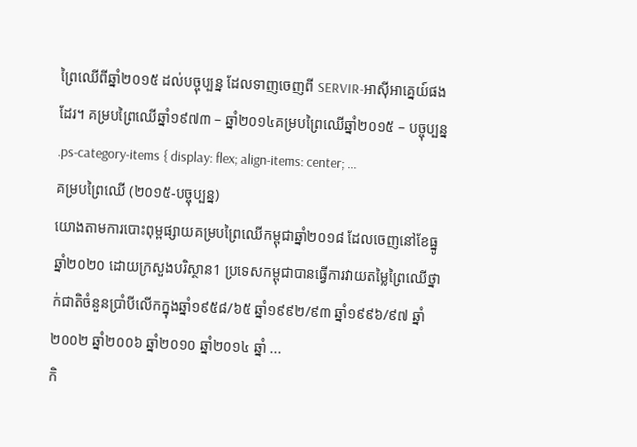ព្រៃឈើពីឆ្នាំ២០១៥ ដល់បច្ចុប្បន្ន ដែលទាញចេញពី SERVIR-អាស៊ីអាគ្នេយ៍ផងដែរ។ គម្របព្រៃឈើឆ្នាំ១៩៧៣ – ឆ្នាំ២០១៤គម្របព្រៃឈើឆ្នាំ២០១៥ – បច្ចុប្បន្ន .ps-category-items { display: flex; align-items: center; ...
គម្របព្រៃឈើ (២០១៥-បច្ចុប្បន្ន)
យោងតាមការបោះពុម្ពផ្សាយគម្របព្រៃឈើកម្ពុជាឆ្នាំ២០១៨ ដែលចេញនៅខែធ្នូ ឆ្នាំ២០២០ ដោយក្រសួងបរិស្ថាន1 ប្រទេសកម្ពុជាបានធ្វើការវាយតម្លៃព្រៃឈើថ្នាក់ជាតិចំនួនប្រាំបីលើកក្នុងឆ្នាំ១៩៥៨/៦៥ ឆ្នាំ១៩៩២/៩៣ ឆ្នាំ១៩៩៦/៩៧ ឆ្នាំ២០០២ ឆ្នាំ២០០៦ ឆ្នាំ២០១០ ឆ្នាំ២០១៤ ឆ្នាំ ...
កិ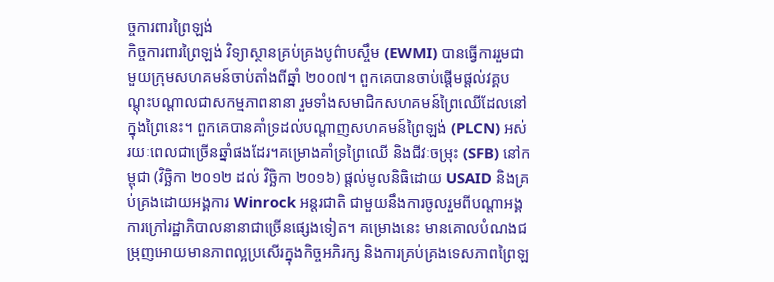ច្ចការពារព្រៃឡង់
កិច្ចការពារព្រៃឡង់ វិទ្យាស្ថានគ្រប់គ្រងបូព៌ាបស្ចឹម (EWMI) បានធ្វើការរួមជាមួយក្រុមសហគមន៍ចាប់តាំងពីឆ្នាំ ២០០៧។ ពួកគេបានចាប់ផ្តើមផ្តល់វគ្គបណ្តុះបណ្តាលជាសកម្មភាពនានា រួមទាំងសមាជិកសហគមន៍ព្រៃឈើដែលនៅក្នុងព្រៃនេះ។ ពួកគេបានគាំទ្រដល់បណ្តាញសហគមន៍ព្រៃឡង់ (PLCN) អស់រយៈពេលជាច្រើនឆ្នាំផងដែរ។គម្រោងគាំទ្រព្រៃឈើ និងជីវៈចម្រុះ (SFB) នៅកម្ពុជា (វិច្ឆិកា ២០១២ ដល់ វិច្ឆិកា ២០១៦) ផ្តល់មូលនិធិដោយ USAID និងគ្រប់គ្រងដោយអង្គការ Winrock អន្តរជាតិ ជាមួយនឹងការចូលរួមពីបណ្តាអង្គការក្រៅរដ្ឋាភិបាលនានាជាច្រើនផ្សេងទៀត។ គម្រោងនេះ មានគោលបំណងជម្រុញអោយមានភាពល្អប្រសើរក្នុងកិច្ចអភិរក្ស និងការគ្រប់គ្រងទេសភាពព្រៃឡ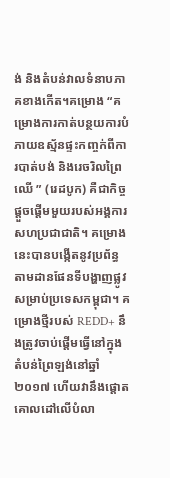ង់ និងតំបន់វាលទំនាបភាគខាងកើត។គម្រោង “គម្រោងការកាត់បន្ថយការបំភាយឧស្ម័នផ្ទះកញ្ចក់ពីការបាត់បង់ និងរេចរិលព្រៃឈើ ” (រេដបូក) គឺជាកិច្ចផ្តួចផ្តើមមួយរបស់អង្គការសហប្រជាជាតិ។ គម្រោងនេះបានបង្កើតនូវប្រព័ន្ធតាមដានផែនទីបង្ហាញផ្លូវសម្រាប់ប្រទេសកម្ពុជា។ គម្រោងថ្មីរបស់ REDD+ នឹងត្រូវចាប់ផ្តើមធ្វើនៅក្នុងតំបន់ព្រៃឡង់នៅឆ្នាំ ២០១៧ ហើយវានឹងផ្តោតគោលដៅលើបំលា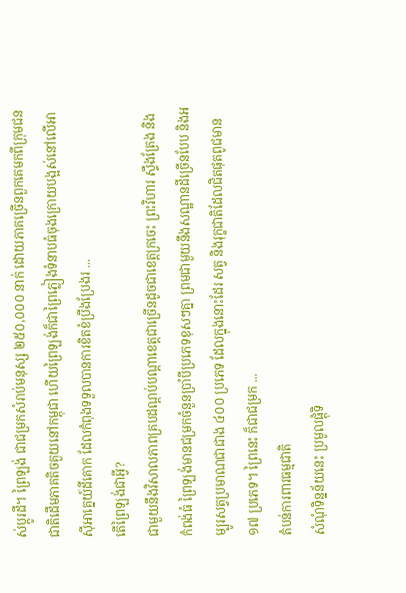ស់ប្តូរដី។ ព្រៃឡង់ ជាជម្រកសំរាប់មនុស្ស ២៥០,០០០ នាក់ ដោយភាគច្រើនពួកគេមកពីក្រុមជនជាតិដើមភាគតិចគួយនៅកម្ពុជា ហើយព្រៃឡង់ក៏ជាព្រៃភ្លៀងទំនាបធំចុងក្រោយបង្អស់នៅលើអាស៊ីអាគ្នេយ៍ដីគោក ដែលកំពុងទទួលបានការខិតខំប្រឹងប្រែងរ ...
តើព្រៃឡង់ជាអ្វី?
ជាមួយនឹងវិសាលភាពគ្របដណ្តប់បណ្តាខេត្តជាច្រើនដូចជាខេត្តក្រចេះ ព្រះវិហារ ស្ទឹងត្រែង និងកំពង់ធំ ព្រៃឡង់មានជម្រកចំនួនប្រាំបីប្រភេទខុសៗគ្នា ព្រមជាមួយនឹងសណ្ឋានដីច្រើនបែប និងអម្បូរសត្វប្រមាណជាជាង ៤០០ ប្រភេទ ដែលក្នុងនោះដែរ សត្វ និងរុក្ខជាតិដែលជិតផុតពូជមាន ១៧ ប្រភេទ។ ព្រៃនេះ ក៏ជាជម្រក ...
តំបន់ការពារធម្មជាតិ
សំណំុទិន្នន័យនេះ ប្រមូលផ្តុំទិ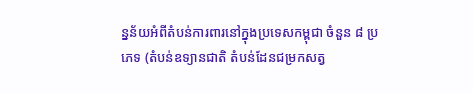ន្នន័យអំពីតំបន់ការពារនៅក្នុងប្រទេសកម្ពុជា ចំនួន ៨ ប្រភេទ (តំបន់ឧទ្យានជាតិ តំបន់ដែនជម្រកសត្វ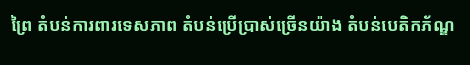ព្រៃ តំបន់ការពារទេសភាព តំបន់ប្រើប្រាស់ច្រើនយ៉ាង តំបន់បេតិកភ័ណ្ឌ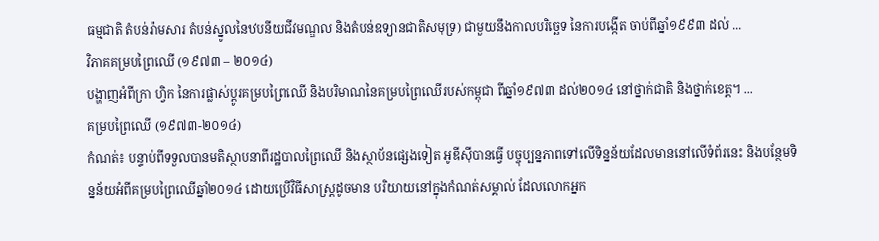ធម្មជាតិ តំបន់រ៉ាមសារ តំបន់ស្នូលនៃឋបនីយជីវមណ្ឌល និងតំបន់ឧទ្យានជាតិសមុទ្រ) ជាមួយនឹងកាលបរិច្ឆេទ នៃការបង្កើត ចាប់ពីឆ្នាំ១៩៩៣ ដល់ ...
វិភាគគម្របព្រៃឈើ (១៩៧៣ – ២០១៤)
បង្ហាញអំពីក្រា ហ្វិក នៃការផ្លាស់ប្តូរគម្របព្រៃឈើ និងបរិមាណនៃគម្របព្រៃឈើរបស់កម្ពុជា ពីឆ្នាំ១៩៧៣ ដល់២០១៤ នៅថ្នាក់ជាតិ និងថ្នាក់ខេត្ត។ ...
គម្របព្រៃឈើ (១៩៧៣-២០១៤)
កំណត់៖ បន្ទាប់ពីទទួលបានមតិស្ថាបនាពីរដ្ឋបាលព្រៃឈើ និងស្ថាប័នផ្សេងទៀត អូឌីស៊ីបានធ្វើ បច្ចុប្បន្នភាពទៅលើទិន្នន័យដែលមាននៅលើទំព័រនេះ និងបន្ថែមទិន្នន័យអំពីគម្របព្រៃឈើឆ្នាំ២០១៤ ដោយប្រើវិធីសាស្រ្តដូចមាន បរិយាយនៅក្នុងកំណត់សម្គាល់ ដែលលោកអ្នក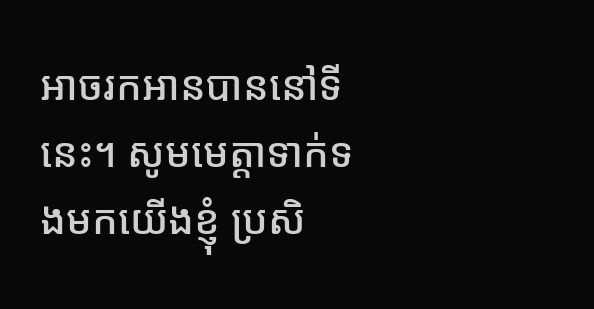អាចរកអានបាននៅទីនេះ។ សូមមេត្តាទាក់ទងមកយើងខ្ញុំ ប្រសិ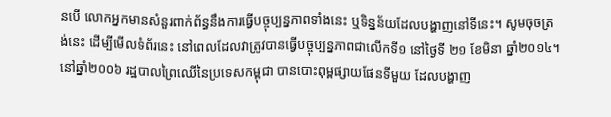នបើ លោកអ្នកមានសំនួរពាក់ព័ន្ធនឹងការធ្វើបច្ចុប្បន្នភាពទាំងនេះ ឬទិន្នន័យដែលបង្ហាញនៅទីនេះ។ សូមចុចត្រង់នេះ ដើម្បីមើលទំព័រនេះ នៅពេលដែលវាត្រូវបានធ្វើបច្ចុប្បន្នភាពជាលើកទី១ នៅថ្ងៃទី ២១ ខែមិនា ឆ្នាំ២០១៤។ នៅឆ្នាំ២០០៦ រដ្ឋបាលព្រៃឈើនៃប្រទេសកម្ពុជា បានបោះពុម្ពផ្សាយផែនទីមួយ ដែលបង្ហាញ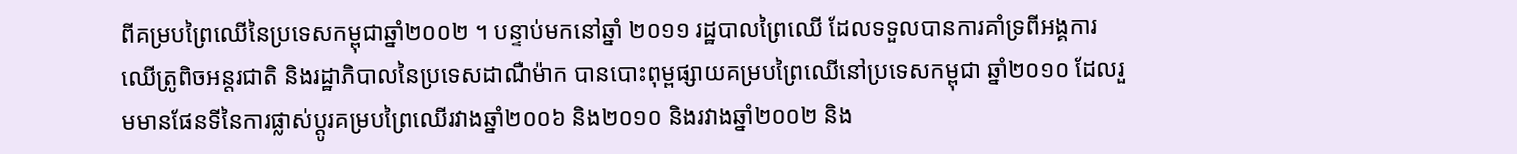ពីគម្របព្រៃឈើនៃប្រទេសកម្ពុជាឆ្នាំ២០០២ ។ បន្ទាប់មកនៅឆ្នាំ ២០១១ រដ្ឋបាលព្រៃឈើ ដែលទទួលបានការគាំទ្រពីអង្គការឈើត្រូពិចអន្តរជាតិ និងរដ្ឋាភិបាលនៃប្រទេសដាណឺម៉ាក បានបោះពុម្ពផ្សាយគម្របព្រៃឈើនៅប្រទេសកម្ពុជា ឆ្នាំ២០១០ ដែលរួមមានផែនទីនៃការផ្លាស់ប្តូរគម្របព្រៃឈើរវាងឆ្នាំ២០០៦ និង២០១០ និងរវាងឆ្នាំ២០០២ និង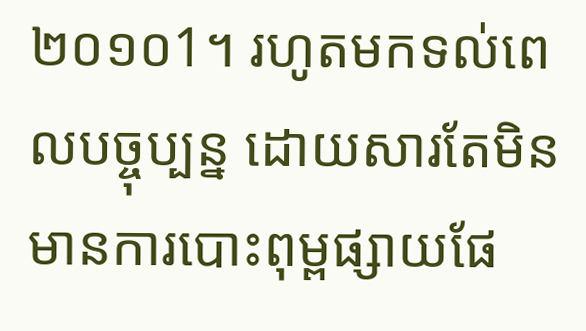២០១០1។ រហូតមកទល់ពេលបច្ចុប្បន្ន ដោយសារតែមិនមានការបោះពុម្ពផ្សាយផែ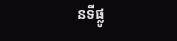នទីផ្លូ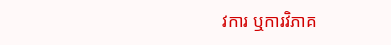វការ ឬការវិភាគ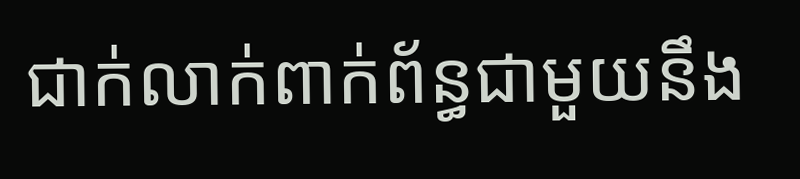ជាក់លាក់ពាក់ព័ន្ធជាមួយនឹង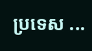ប្រទេស ...